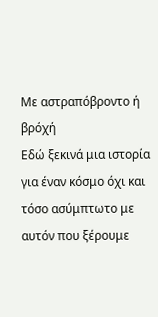Με αστραπόβροντο ή βρόχή
Εδώ ξεκινά μια ιστορία για έναν κόσμο όχι και τόσο ασύμπτωτο με αυτόν που ξέρουμε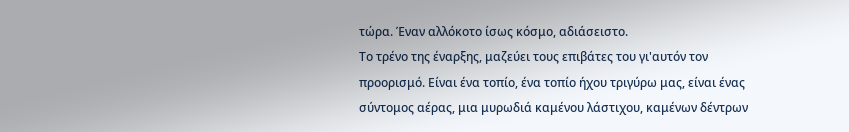τώρα. Έναν αλλόκοτο ίσως κόσμο, αδιάσειστο.
Το τρένο της έναρξης, μαζεύει τους επιβάτες του γι'αυτόν τον προορισμό. Είναι ένα τοπίο, ένα τοπίο ήχου τριγύρω μας, είναι ένας σύντομος αέρας, μια μυρωδιά καμένου λάστιχου, καμένων δέντρων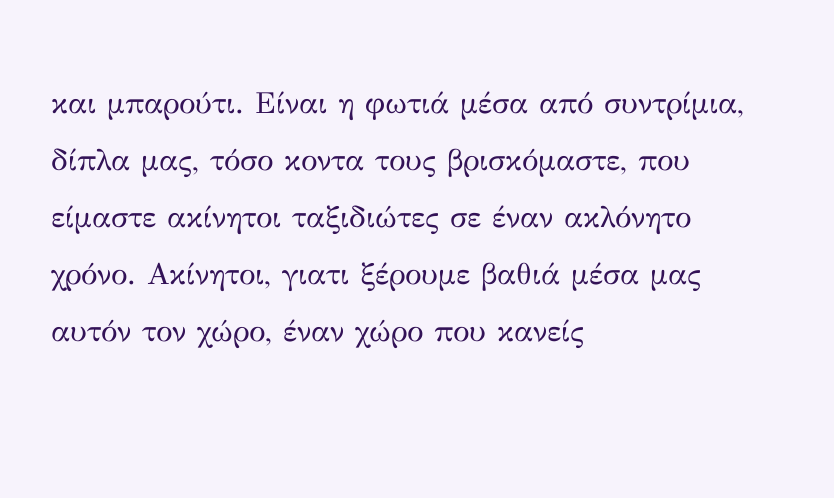και μπαρούτι. Είναι η φωτιά μέσα από συντρίμια, δίπλα μας, τόσο κοντα τους βρισκόμαστε, που είμαστε ακίνητοι ταξιδιώτες σε έναν ακλόνητο χρόνο. Ακίνητοι, γιατι ξέρουμε βαθιά μέσα μας αυτόν τον χώρο, έναν χώρο που κανείς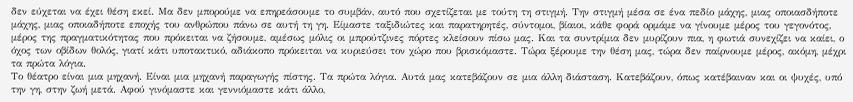δεν εύχεται να έχει θέση εκεί. Μα δεν μπορούμε να επηρεάσουμε το συμβάν, αυτό που σχετίζεται με τούτη τη στιγμή. Την στιγμή μέσα σε ένα πεδίο μάχης, μιας οποιασδήποτε μάχης, μιας οποιαδήποτε εποχής του ανθρώπου πάνω σε αυτή τη γη. Είμαστε ταξιδιώτες και παρατηρητές, σύντομοι, βίαιοι, κάθε φορά ορμάμε να γίνουμε μέρος του γεγονότος, μέρος της πραγματικότητας που πρόκειται να ζήσουμε, αμέσως μόλις οι μπρούτζινες πόρτες κλείσουν πίσω μας. Και τα συντρίμια δεν μυρίζουν πια, η φωτιά συνεχίζει να καίει, ο όχος των οβίδων θολός, γιατί κάτι υποτακτικό, αδιάκοπο πρόκειται να κυριεύσει τον χώρο που βρισκόμαστε. Τώρα ξέρουμε την θέση μας, τώρα δεν παίρνουμε μέρος, ακόμη, μέχρι τα πρώτα λόγια.
Το θέατρο είναι μια μηχανή. Είναι μια μηχανή παραγωγής πίστης. Τα πρώτα λόγια. Αυτά μας κατεβάζουν σε μια άλλη διάσταση. Κατεβάζουν, όπως κατέβαιναν και οι ψυχές, υπό την γη, στην ζωή μετά. Αφού γινόμαστε και γεννιόμαστε κάτι άλλο,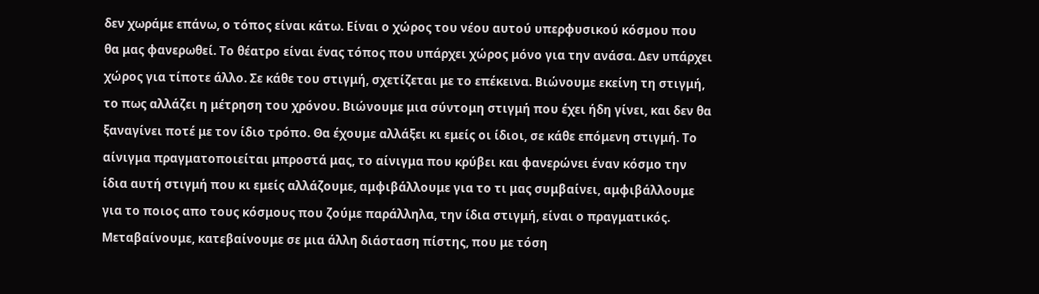δεν χωράμε επάνω, ο τόπος είναι κάτω. Είναι ο χώρος του νέου αυτού υπερφυσικού κόσμου που θα μας φανερωθεί. Το θέατρο είναι ένας τόπος που υπάρχει χώρος μόνο για την ανάσα. Δεν υπάρχει χώρος για τίποτε άλλο. Σε κάθε του στιγμή, σχετίζεται με το επέκεινα. Βιώνουμε εκείνη τη στιγμή, το πως αλλάζει η μέτρηση του χρόνου. Βιώνουμε μια σύντομη στιγμή που έχει ήδη γίνει, και δεν θα ξαναγίνει ποτέ με τον ίδιο τρόπο. Θα έχουμε αλλάξει κι εμείς οι ίδιοι, σε κάθε επόμενη στιγμή. Το αίνιγμα πραγματοποιείται μπροστά μας, το αίνιγμα που κρύβει και φανερώνει έναν κόσμο την ίδια αυτή στιγμή που κι εμείς αλλάζουμε, αμφιβάλλουμε για το τι μας συμβαίνει, αμφιβάλλουμε για το ποιος απο τους κόσμους που ζούμε παράλληλα, την ίδια στιγμή, είναι ο πραγματικός. Μεταβαίνουμε, κατεβαίνουμε σε μια άλλη διάσταση πίστης, που με τόση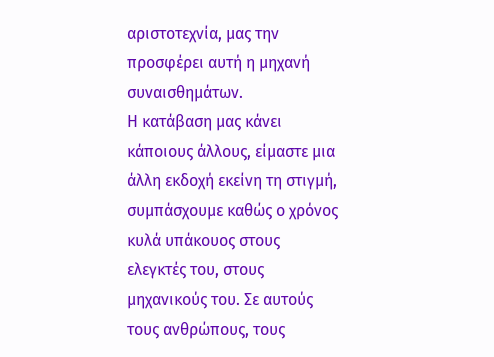αριστοτεχνία, μας την προσφέρει αυτή η μηχανή συναισθημάτων.
Η κατάβαση μας κάνει κάποιους άλλους, είμαστε μια άλλη εκδοχή εκείνη τη στιγμή, συμπάσχουμε καθώς ο χρόνος κυλά υπάκουος στους ελεγκτές του, στους μηχανικούς του. Σε αυτούς τους ανθρώπους, τους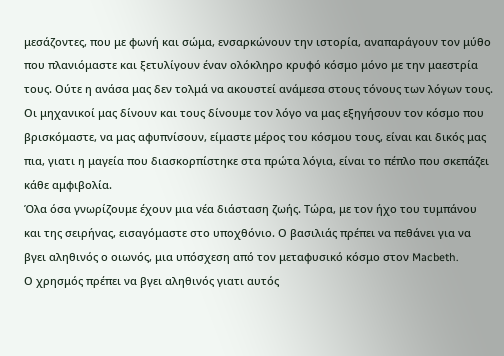μεσάζοντες, που με φωνή και σώμα, ενσαρκώνουν την ιστορία, αναπαράγουν τον μύθο που πλανιόμαστε και ξετυλίγουν έναν ολόκληρο κρυφό κόσμο μόνο με την μαεστρία τους. Ούτε η ανάσα μας δεν τολμά να ακουστεί ανάμεσα στους τόνους των λόγων τους. Οι μηχανικοί μας δίνουν και τους δίνουμε τον λόγο να μας εξηγήσουν τον κόσμο που βρισκόμαστε, να μας αφυπνίσουν, είμαστε μέρος του κόσμου τους, είναι και δικός μας πια, γιατι η μαγεία που διασκορπίστηκε στα πρώτα λόγια, είναι το πέπλο που σκεπάζει κάθε αμφιβολία.
Όλα όσα γνωρίζουμε έχουν μια νέα διάσταση ζωής. Τώρα, με τον ήχο του τυμπάνου και της σειρήνας, εισαγόμαστε στο υποχθόνιο. Ο βασιλιάς πρέπει να πεθάνει για να βγει αληθινός ο οιωνός, μια υπόσχεση από τον μεταφυσικό κόσμο στον Macbeth.
Ο χρησμός πρέπει να βγει αληθινός γιατι αυτός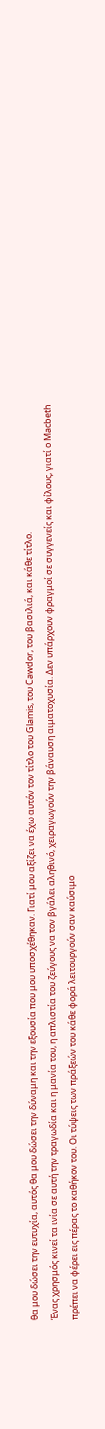θα μου δώσει την ευτυχία, αυτός θα μου δώσει την δύναμη και την εξουσία που μου υποσχέθηκαν. Γιατί μου αξίζει να έχω αυτόν τον τίτλο του Glamis, του Cawdor, του βασιλιά, και κάθε τίτλο.
Ένας χρησμός κινεί τα ινία σε αυτή την τραγωδία και η μανία του, η απλιστία του ζεύγους να τον βγάλει αληθινό, χειραγωγούν την βάναυση αιματοχυσία. Δεν υπάρχουν φραγμοί σε συγγενείς και φίλους, γιατί ο Macbeth πρέπει να φέρει εις πέρας το καθήκον του. Οι τύψεις των πράξεών του κάθε φορά λειτουργούν σαν καύσιμο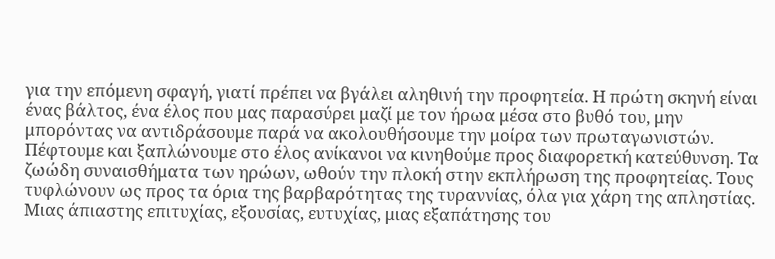για την επόμενη σφαγή, γιατί πρέπει να βγάλει αληθινή την προφητεία. Η πρώτη σκηνή είναι ένας βάλτος, ένα έλος που μας παρασύρει μαζί με τον ήρωα μέσα στο βυθό του, μην μπορόντας να αντιδράσουμε παρά να ακολουθήσουμε την μοίρα των πρωταγωνιστών. Πέφτουμε και ξαπλώνουμε στο έλος ανίκανοι να κινηθούμε προς διαφορετκή κατεύθυνση. Τα ζωώδη συναισθήματα των ηρώων, ωθούν την πλοκή στην εκπλήρωση της προφητείας. Τους τυφλώνουν ως προς τα όρια της βαρβαρότητας της τυραννίας, όλα για χάρη της απληστίας. Μιας άπιαστης επιτυχίας, εξουσίας, ευτυχίας, μιας εξαπάτησης του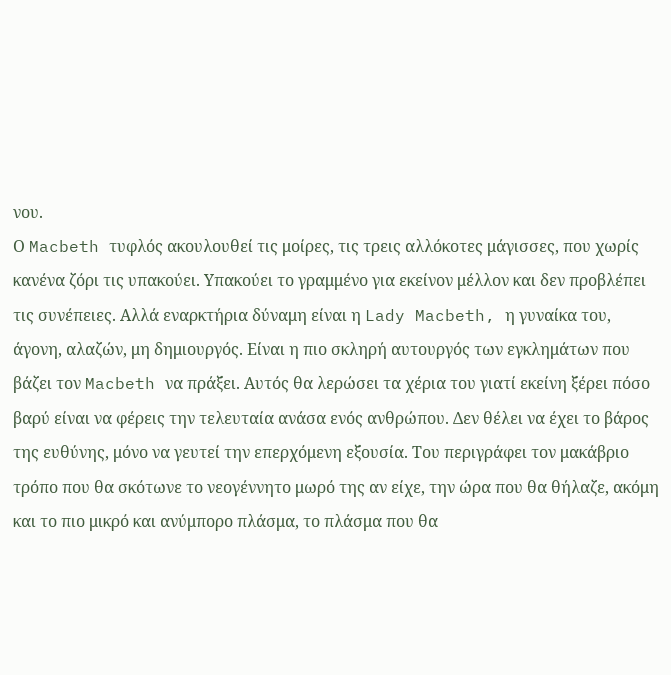νου.
Ο Macbeth τυφλός ακουλουθεί τις μοίρες, τις τρεις αλλόκοτες μάγισσες, που χωρίς κανένα ζόρι τις υπακούει. Υπακούει το γραμμένο για εκείνον μέλλον και δεν προβλέπει τις συνέπειες. Αλλά εναρκτήρια δύναμη είναι η Lady Macbeth, η γυναίκα του, άγονη, αλαζών, μη δημιουργός. Είναι η πιο σκληρή αυτουργός των εγκλημάτων που βάζει τον Macbeth να πράξει. Αυτός θα λερώσει τα χέρια του γιατί εκείνη ξέρει πόσο βαρύ είναι να φέρεις την τελευταία ανάσα ενός ανθρώπου. Δεν θέλει να έχει το βάρος της ευθύνης, μόνο να γευτεί την επερχόμενη εξουσία. Του περιγράφει τον μακάβριο τρόπο που θα σκότωνε το νεογέννητο μωρό της αν είχε, την ώρα που θα θήλαζε, ακόμη και το πιο μικρό και ανύμπορο πλάσμα, το πλάσμα που θα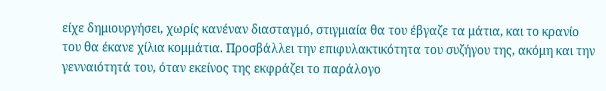είχε δημιουργήσει, χωρίς κανέναν διασταγμό, στιγμιαία θα του έβγαζε τα μάτια, και το κρανίο του θα έκανε χίλια κομμάτια. Προσβάλλει την επιφυλακτικότητα του συζήγου της, ακόμη και την γενναιότητά του, όταν εκείνος της εκφράζει το παράλογο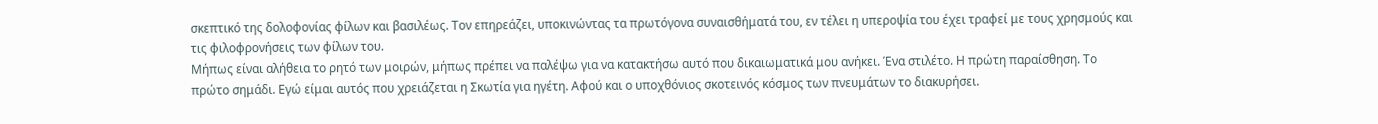σκεπτικό της δολοφονίας φίλων και βασιλέως. Τον επηρεάζει, υποκινώντας τα πρωτόγονα συναισθήματά του, εν τέλει η υπεροψία του έχει τραφεί με τους χρησμούς και τις φιλοφρονήσεις των φίλων του.
Μήπως είναι αλήθεια το ρητό των μοιρών, μήπως πρέπει να παλέψω για να κατακτήσω αυτό που δικαιωματικά μου ανήκει. Ένα στιλέτο. Η πρώτη παραίσθηση. Το πρώτο σημάδι. Εγώ είμαι αυτός που χρειάζεται η Σκωτία για ηγέτη. Αφού και ο υποχθόνιος σκοτεινός κόσμος των πνευμάτων το διακυρήσει.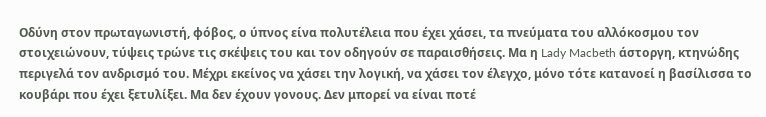Οδύνη στον πρωταγωνιστή, φόβος, ο ύπνος είνα πολυτέλεια που έχει χάσει, τα πνεύματα του αλλόκοσμου τον στοιχειώνουν, τύψεις τρώνε τις σκέψεις του και τον οδηγούν σε παραισθήσεις. Μα η Lady Macbeth άστοργη, κτηνώδης περιγελά τον ανδρισμό του. Μέχρι εκείνος να χάσει την λογική, να χάσει τον έλεγχο, μόνο τότε κατανοεί η βασίλισσα το κουβάρι που έχει ξετυλίξει. Μα δεν έχουν γονους. Δεν μπορεί να είναι ποτέ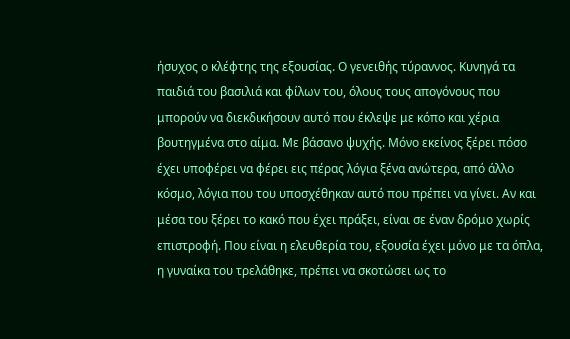ήσυχος ο κλέφτης της εξουσίας. Ο γενειθής τύραννος. Κυνηγά τα παιδιά του βασιλιά και φίλων του, όλους τους απογόνους που μπορούν να διεκδικήσουν αυτό που έκλεψε με κόπο και χέρια βουτηγμένα στο αίμα. Με βάσανο ψυχής. Μόνο εκείνος ξέρει πόσο έχει υποφέρει να φέρει εις πέρας λόγια ξένα ανώτερα, από άλλο κόσμο, λόγια που του υποσχέθηκαν αυτό που πρέπει να γίνει. Αν και μέσα του ξέρει το κακό που έχει πράξει, είναι σε έναν δρόμο χωρίς επιστροφή. Που είναι η ελευθερία του, εξουσία έχει μόνο με τα όπλα, η γυναίκα του τρελάθηκε, πρέπει να σκοτώσει ως το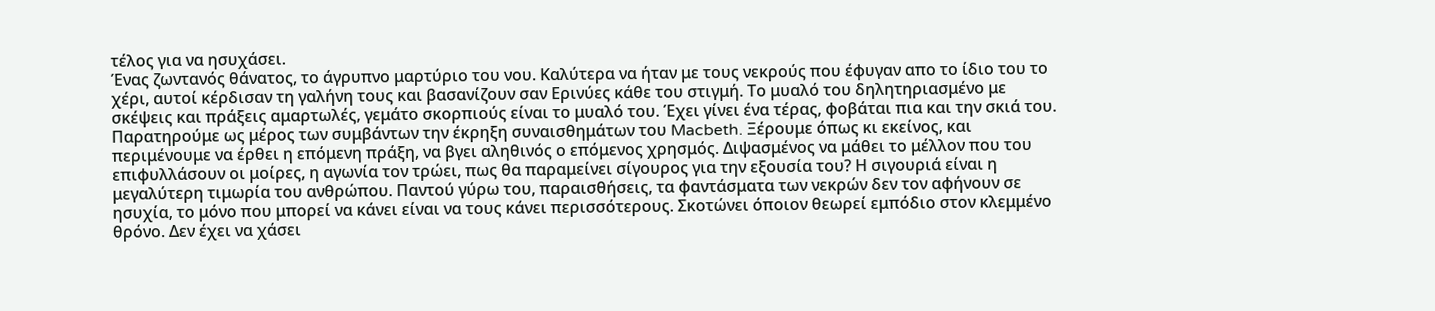τέλος για να ησυχάσει.
Ένας ζωντανός θάνατος, το άγρυπνο μαρτύριο του νου. Καλύτερα να ήταν με τους νεκρούς που έφυγαν απο το ίδιο του το χέρι, αυτοί κέρδισαν τη γαλήνη τους και βασανίζουν σαν Ερινύες κάθε του στιγμή. Το μυαλό του δηλητηριασμένο με σκέψεις και πράξεις αμαρτωλές, γεμάτο σκορπιούς είναι το μυαλό του. Έχει γίνει ένα τέρας, φοβάται πια και την σκιά του.
Παρατηρούμε ως μέρος των συμβάντων την έκρηξη συναισθημάτων του Macbeth. Ξέρουμε όπως κι εκείνος, και περιμένουμε να έρθει η επόμενη πράξη, να βγει αληθινός ο επόμενος χρησμός. Διψασμένος να μάθει το μέλλον που του επιφυλλάσουν οι μοίρες, η αγωνία τον τρώει, πως θα παραμείνει σίγουρος για την εξουσία του? Η σιγουριά είναι η μεγαλύτερη τιμωρία του ανθρώπου. Παντού γύρω του, παραισθήσεις, τα φαντάσματα των νεκρών δεν τον αφήνουν σε ησυχία, το μόνο που μπορεί να κάνει είναι να τους κάνει περισσότερους. Σκοτώνει όποιον θεωρεί εμπόδιο στον κλεμμένο θρόνο. Δεν έχει να χάσει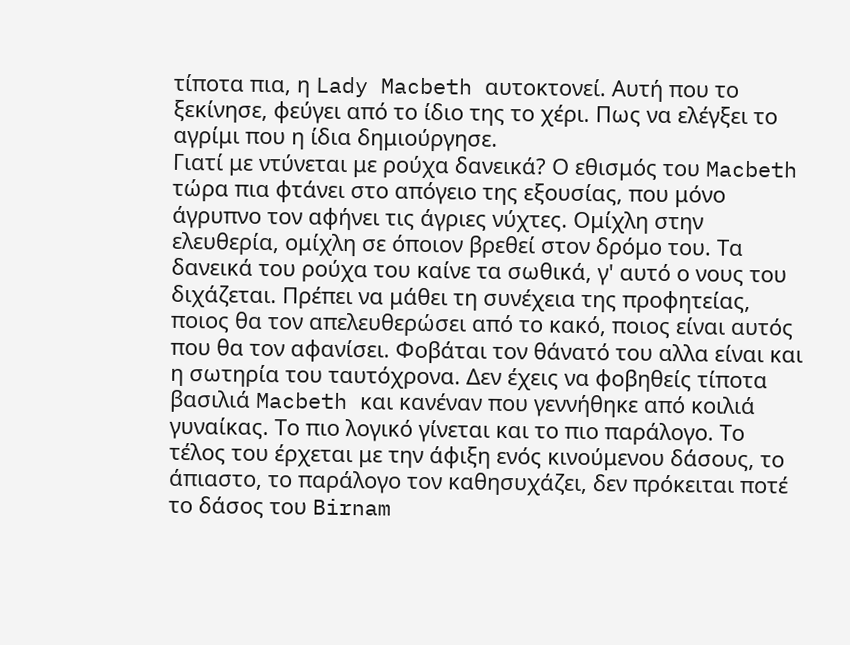τίποτα πια, η Lady Macbeth αυτοκτονεί. Αυτή που το ξεκίνησε, φεύγει από το ίδιο της το χέρι. Πως να ελέγξει το αγρίμι που η ίδια δημιούργησε.
Γιατί με ντύνεται με ρούχα δανεικά? Ο εθισμός του Macbeth τώρα πια φτάνει στο απόγειο της εξουσίας, που μόνο άγρυπνο τον αφήνει τις άγριες νύχτες. Ομίχλη στην ελευθερία, ομίχλη σε όποιον βρεθεί στον δρόμο του. Τα δανεικά του ρούχα του καίνε τα σωθικά, γ' αυτό ο νους του διχάζεται. Πρέπει να μάθει τη συνέχεια της προφητείας, ποιος θα τον απελευθερώσει από το κακό, ποιος είναι αυτός που θα τον αφανίσει. Φοβάται τον θάνατό του αλλα είναι και η σωτηρία του ταυτόχρονα. Δεν έχεις να φοβηθείς τίποτα βασιλιά Macbeth και κανέναν που γεννήθηκε από κοιλιά γυναίκας. Το πιο λογικό γίνεται και το πιο παράλογο. Το τέλος του έρχεται με την άφιξη ενός κινούμενου δάσους, το άπιαστο, το παράλογο τον καθησυχάζει, δεν πρόκειται ποτέ το δάσος του Birnam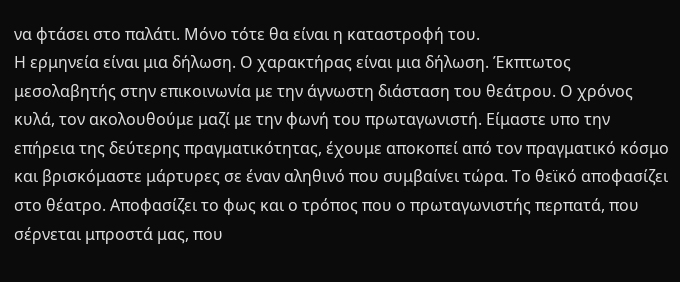να φτάσει στο παλάτι. Μόνο τότε θα είναι η καταστροφή του.
Η ερμηνεία είναι μια δήλωση. Ο χαρακτήρας είναι μια δήλωση. Έκπτωτος μεσολαβητής στην επικοινωνία με την άγνωστη διάσταση του θεάτρου. Ο χρόνος κυλά, τον ακολουθούμε μαζί με την φωνή του πρωταγωνιστή. Είμαστε υπο την επήρεια της δεύτερης πραγματικότητας, έχουμε αποκοπεί από τον πραγματικό κόσμο και βρισκόμαστε μάρτυρες σε έναν αληθινό που συμβαίνει τώρα. Το θεϊκό αποφασίζει στο θέατρο. Αποφασίζει το φως και ο τρόπος που ο πρωταγωνιστής περπατά, που σέρνεται μπροστά μας, που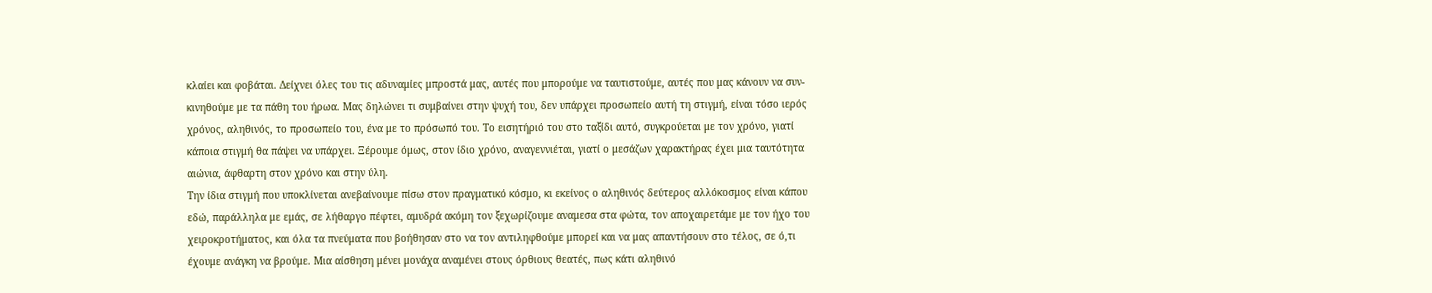κλαίει και φοβάται. Δείχνει όλες του τις αδυναμίες μπροστά μας, αυτές που μπορούμε να ταυτιστούμε, αυτές που μας κάνουν να συν-κινηθούμε με τα πάθη του ήρωα. Μας δηλώνει τι συμβαίνει στην ψυχή του, δεν υπάρχει προσωπείο αυτή τη στιγμή, είναι τόσο ιερός χρόνος, αληθινός, το προσωπείο του, ένα με το πρόσωπό του. Το εισητήριό του στο ταξίδι αυτό, συγκρούεται με τον χρόνο, γιατί κάποια στιγμή θα πάψει να υπάρχει. Ξέρουμε όμως, στον ίδιο χρόνο, αναγεννιέται, γιατί ο μεσάζων χαρακτήρας έχει μια ταυτότητα αιώνια, άφθαρτη στον χρόνο και στην ύλη.
Tην ίδια στιγμή που υποκλίνεται ανεβαίνουμε πίσω στον πραγματικό κόσμο, κι εκείνος ο αληθινός δεύτερος αλλόκοσμος είναι κάπου εδώ, παράλληλα με εμάς, σε λήθαργο πέφτει, αμυδρά ακόμη τον ξεχωρίζουμε αναμεσα στα φώτα, τον αποχαιρετάμε με τον ήχο του χειροκροτήματος, και όλα τα πνεύματα που βοήθησαν στο να τον αντιληφθούμε μπορεί και να μας απαντήσουν στο τέλος, σε ό,τι έχουμε ανάγκη να βρούμε. Μια αίσθηση μένει μονάχα αναμένει στους όρθιους θεατές, πως κάτι αληθινό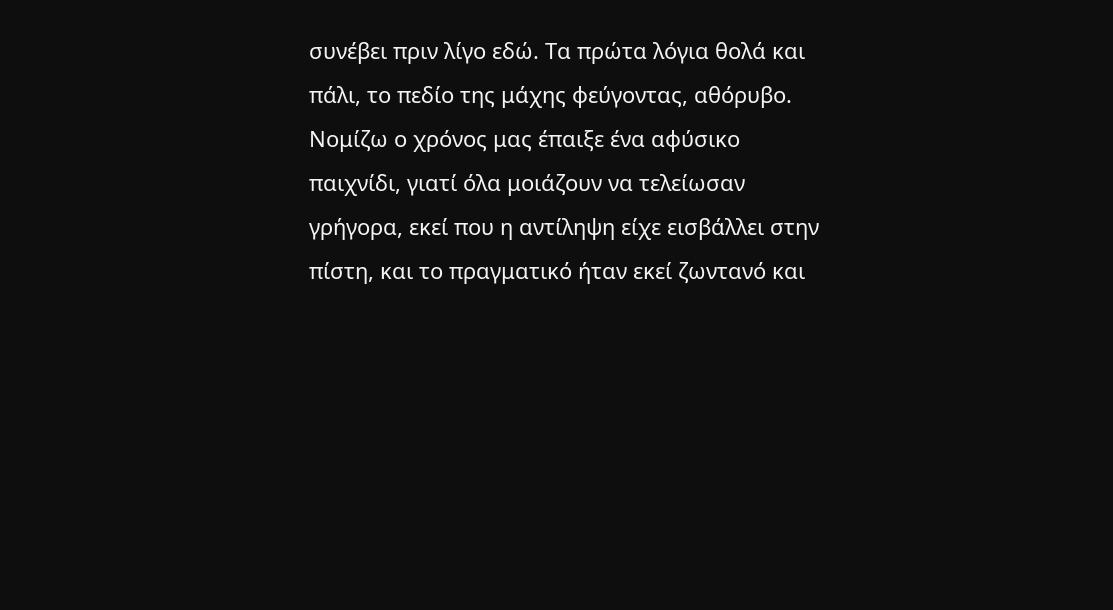συνέβει πριν λίγο εδώ. Τα πρώτα λόγια θολά και πάλι, το πεδίο της μάχης φεύγοντας, αθόρυβο. Νομίζω ο χρόνος μας έπαιξε ένα αφύσικο παιχνίδι, γιατί όλα μοιάζουν να τελείωσαν γρήγορα, εκεί που η αντίληψη είχε εισβάλλει στην πίστη, και το πραγματικό ήταν εκεί ζωντανό και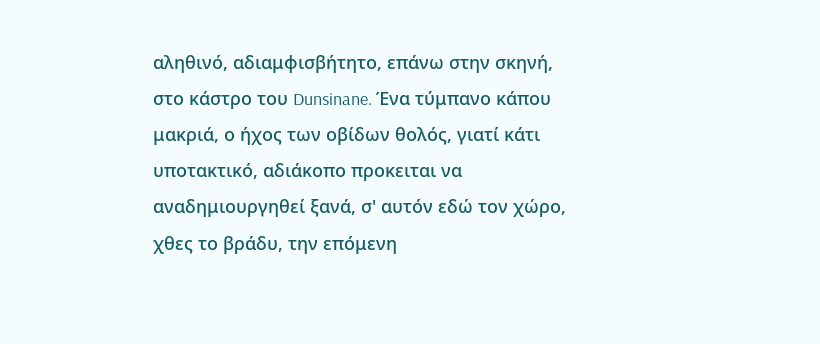αληθινό, αδιαμφισβήτητο, επάνω στην σκηνή, στο κάστρο του Dunsinane. Ένα τύμπανο κάπου μακριά, ο ήχος των οβίδων θολός, γιατί κάτι υποτακτικό, αδιάκοπο προκειται να αναδημιουργηθεί ξανά, σ' αυτόν εδώ τον χώρο, χθες το βράδυ, την επόμενη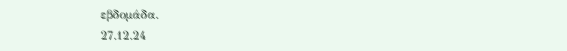εβδομάδα.
27.12.24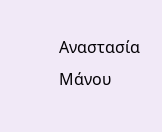Αναστασία Μάνου